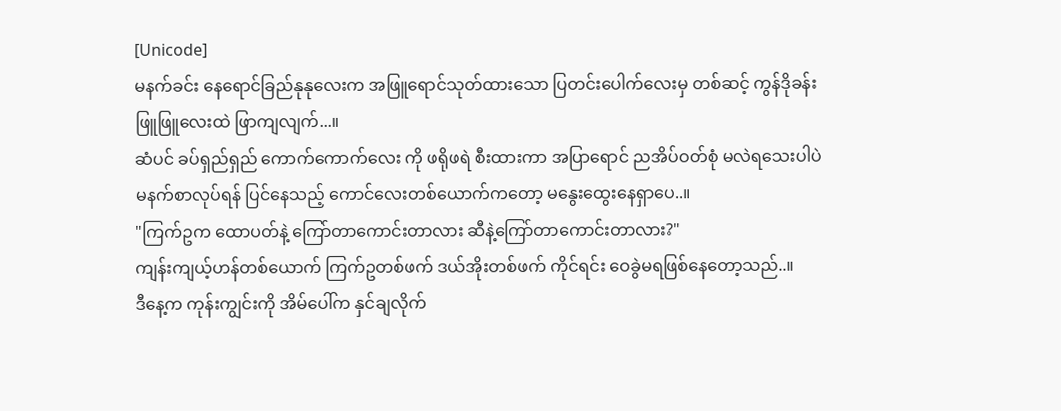[Unicode]
မနက်ခင်း နေရောင်ခြည်နုနုလေးက အဖြူရောင်သုတ်ထားသော ပြတင်းပေါက်လေးမှ တစ်ဆင့် ကွန်ဒိုခန်းဖြူဖြူလေးထဲ ဖြာကျလျက်...။
ဆံပင် ခပ်ရှည်ရှည် ကောက်ကောက်လေး ကို ဖရိုဖရဲ စီးထားကာ အပြာရောင် ညအိပ်ဝတ်စုံ မလဲရသေးပါပဲ မနက်စာလုပ်ရန် ပြင်နေသည့် ကောင်လေးတစ်ယောက်ကတော့ မနွေးထွေးနေရှာပေ..။
"ကြက်ဥက ထောပတ်နဲ့ ကြော်တာကောင်းတာလား ဆီနဲ့ကြော်တာကောင်းတာလား?"
ကျန်းကျယ့်ဟန်တစ်ယောက် ကြက်ဥတစ်ဖက် ဒယ်အိုးတစ်ဖက် ကိုင်ရင်း ဝေခွဲမရဖြစ်နေတော့သည်..။
ဒီနေ့က ကုန်းကျွင်းကို အိမ်ပေါ်က နှင်ချလိုက်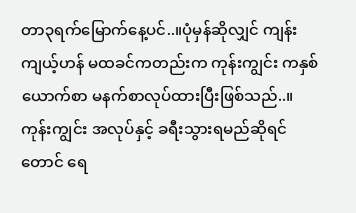တာ၃ရက်မြောက်နေ့ပင်..။ပုံမှန်ဆိုလျှင် ကျန်းကျယ့်ဟန် မထခင်ကတည်းက ကုန်းကျွင်း ကနှစ်ယောက်စာ မနက်စာလုပ်ထားပြီးဖြစ်သည်..။
ကုန်းကျွင်း အလုပ်နှင့် ခရီးသွားရမည်ဆိုရင်တောင် ရေ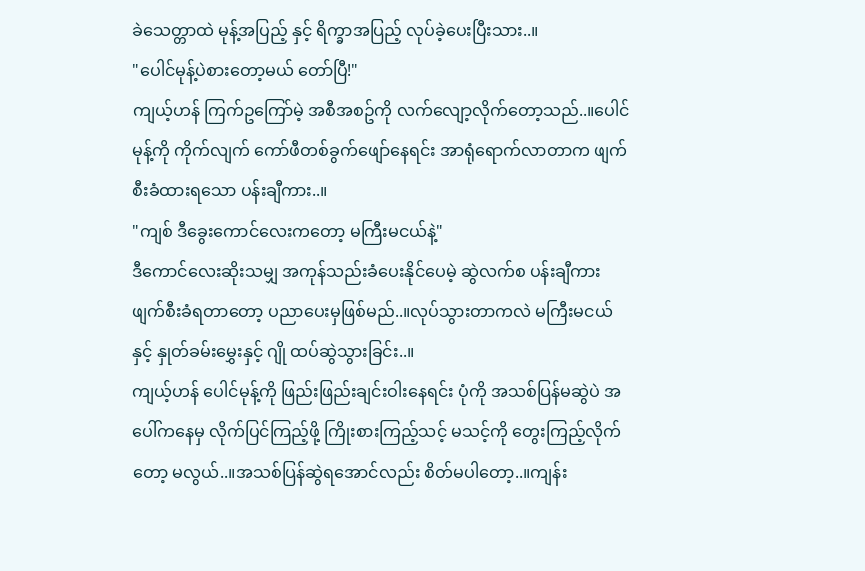ခဲသေတ္တာထဲ မုန့်အပြည့် နှင့် ရိက္ခာအပြည့် လုပ်ခဲ့ပေးပြီးသား..။
"ပေါင်မုန့်ပဲစားတော့မယ် တော်ပြီ!"
ကျယ့်ဟန် ကြက်ဥကြော်မဲ့ အစီအစဥ်ကို လက်လျော့လိုက်တော့သည်..။ပေါင်မုန့်ကို ကိုက်လျက် ကော်ဖီတစ်ခွက်ဖျော်နေရင်း အာရုံရောက်လာတာက ဖျက်စီးခံထားရသော ပန်းချီကား..။
"ကျစ် ဒီခွေးကောင်လေးကတော့ မကြီးမငယ်နဲ့"
ဒီကောင်လေးဆိုးသမျှ အကုန်သည်းခံပေးနိုင်ပေမဲ့ ဆွဲလက်စ ပန်းချီကား ဖျက်စီးခံရတာတော့ ပညာပေးမှဖြစ်မည်..။လုပ်သွားတာကလဲ မကြီးမငယ်နှင့် နှုတ်ခမ်းမွှေးနှင့် ဂျို ထပ်ဆွဲသွားခြင်း..။
ကျယ့်ဟန် ပေါင်မုန့်ကို ဖြည်းဖြည်းချင်းဝါးနေရင်း ပုံကို အသစ်ပြန်မဆွဲပဲ အပေါ်ကနေမှ လိုက်ပြင်ကြည့်ဖို့ ကြိုးစားကြည့်သင့် မသင့်ကို တွေးကြည့်လိုက်တော့ မလွယ်..။အသစ်ပြန်ဆွဲရအောင်လည်း စိတ်မပါတော့..။ကျန်း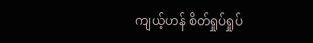ကျယ့်ဟန် စိတ်ရှုပ်ရှုပ်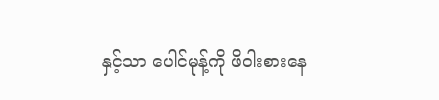နှင့်သာ ပေါင်မုန့်ကို ဖိဝါးစားနေ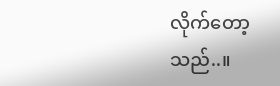လိုက်တော့သည်..။